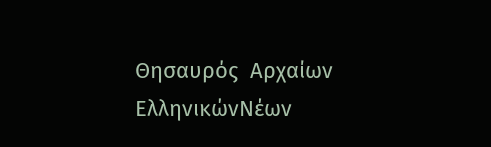Θησαυρός  Αρχαίων ΕλληνικώνΝέων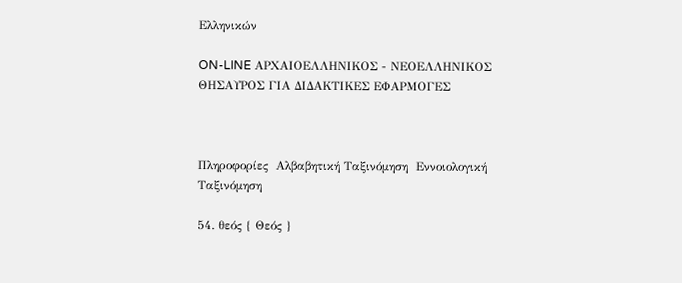Ελληνικών

ON-LINE ΑΡΧΑΙΟΕΛΛΗΝΙΚΟΣ - ΝΕΟΕΛΛΗΝΙΚΟΣ ΘΗΣΑΥΡΟΣ ΓΙΑ ΔΙΔΑΚΤΙΚΕΣ ΕΦΑΡΜΟΓΕΣ



Πληροφορίες  Αλβαβητική Ταξινόμηση  Εννοιολογική Ταξινόμηση

54. θεός { Θεός }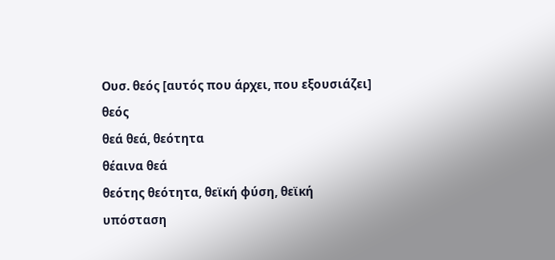Ουσ. θεός [αυτός που άρχει, που εξουσιάζει] θεός
θεά θεά, θεότητα
θέαινα θεά
θεότης θεότητα, θεϊκή φύση, θεϊκή υπόσταση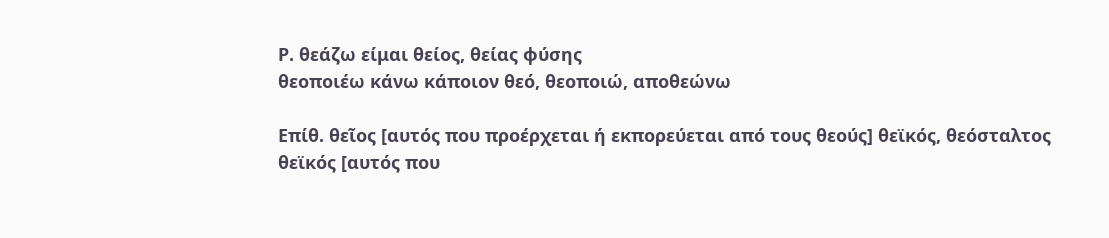Ρ. θεάζω είμαι θείος, θείας φύσης
θεοποιέω κάνω κάποιον θεό, θεοποιώ, αποθεώνω

Επίθ. θεῖος [αυτός που προέρχεται ή εκπορεύεται από τους θεούς] θεϊκός, θεόσταλτος
θεϊκός [αυτός που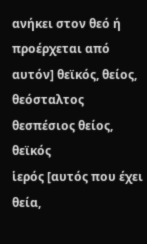ανήκει στον θεό ή προέρχεται από αυτόν] θεϊκός, θείος, θεόσταλτος
θεσπέσιος θείος, θεϊκός
ἱερός [αυτός που έχει θεία,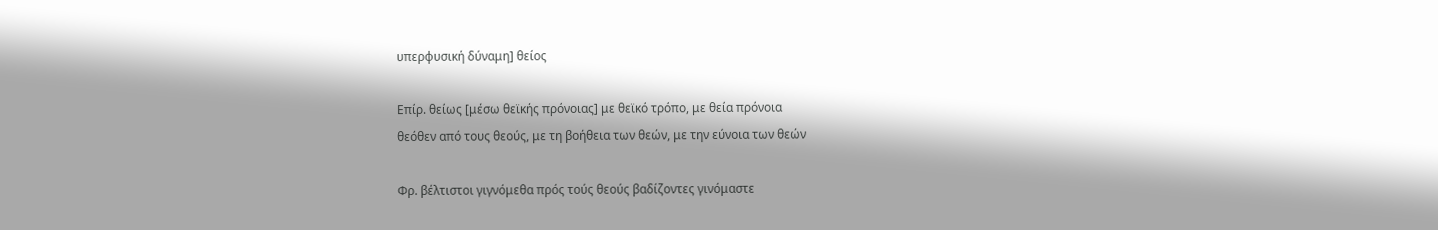υπερφυσική δύναμη] θείος

Επίρ. θείως [μέσω θεϊκής πρόνοιας] με θεϊκό τρόπο, με θεία πρόνοια
θεόθεν από τους θεούς, με τη βοήθεια των θεών, με την εύνοια των θεών

Φρ. βέλτιστοι γιγνόμεθα πρός τούς θεούς βαδίζοντες γινόμαστε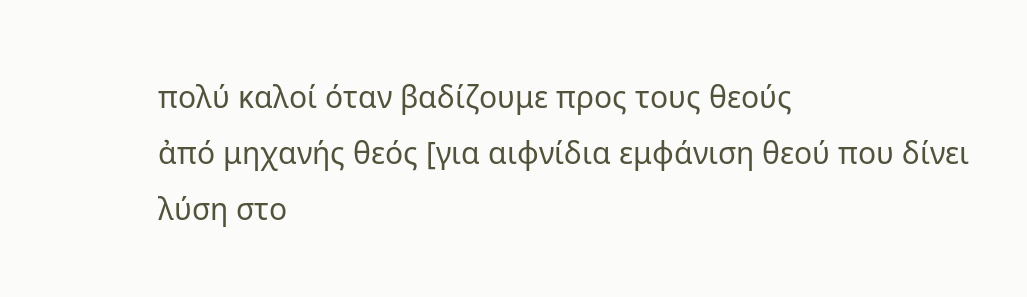πολύ καλοί όταν βαδίζουμε προς τους θεούς
ἀπό μηχανής θεός [για αιφνίδια εμφάνιση θεού που δίνει λύση στο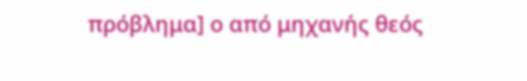πρόβλημα] ο από μηχανής θεός